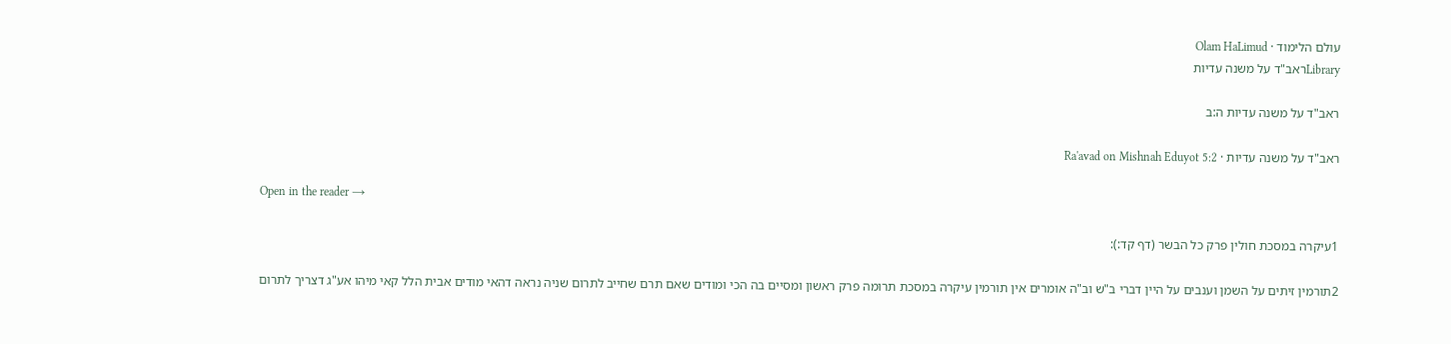עולם הלימוד · Olam HaLimud
Libraryראב"ד על משנה עדיות

ראב"ד על משנה עדיות ה:ב

ראב"ד על משנה עדיות · Ra'avad on Mishnah Eduyot 5:2

Open in the reader →

1עיקרה במסכת חולין פרק כל הבשר (דף קד:):

2תורמין זיתים על השמן וענבים על היין דברי ב"ש וב"ה אומרים אין תורמין עיקרה במסכת תרומה פרק ראשון ומסיים בה הכי ומודים שאם תרם שחייב לתרום שניה נראה דהאי מודים אבית הלל קאי מיהו אע"ג דצריך לתרום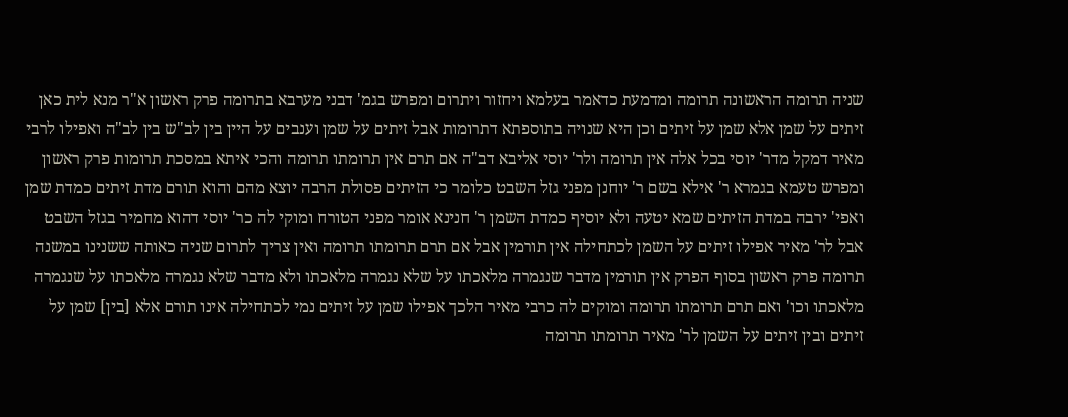שניה תרומה הראשונה תרומה ומדמעת כדאמר בעלמא ויחזור ויתרום ומפרש בגמ' דבני מערבא בתרומה פרק ראשון א"ר מנא לית כאן זיתים על שמן אלא שמן על זיתים וכן היא שנויה בתוספתא דתרומות אבל זיתים על שמן וענבים על היין בין לב"ש בין לב"ה ואפילו לרבי מאיר דמקל מדר' יוסי בכל אלה אין תרומה ולר' יוסי אליבא דב"ה אם תרם אין תרומתו תרומה והכי איתא במסכת תרומות פרק ראשון ומפרש טעמא בגמרא ר' אילא בשם ר' יוחנן מפני גזל השבט כלומר כי הזיתים פסולת הרבה יוצא מהם והוא תורם מדת זיתים כמדת שמן ואפי' ירבה במדת הזיתים שמא יטעה ולא יוסיף כמדת השמן ר' חנינא אומר מפני הטורח ומוקי לה כר' יוסי דהוא מחמיר בגזל השבט אבל לר' מאיר אפילו זיתים על השמן לכתחילה אין תורמין אבל אם תרם תרומתו תרומה ואין צריך לתרום שניה כאותה ששנינו במשנה תרומה פרק ראשון בסוף הפרק אין תורמין מדבר שנגמרה מלאכתו על שלא נגמרה מלאכתו ולא מדבר שלא נגמרה מלאכתו על שנגמרה מלאכתו וכו' ואם תרם תרומתו תרומה ומוקים לה כרבי מאיר הלכך אפילו שמן על זיתים נמי לכתחילה אינו תורם אלא [בין] שמן על זיתים ובין זיתים על השמן לר' מאיר תרומתו תרומה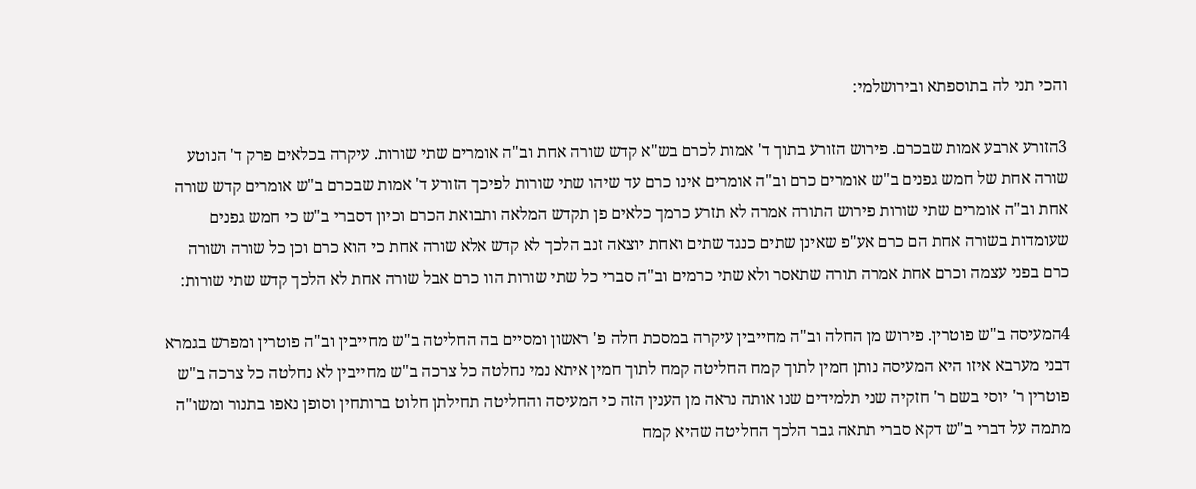והכי תני לה בתוספתא ובירושלמי:

3הזורע ארבע אמות שבכרם. פירוש הזורע בתוך ד' אמות לכרם בש"א קדש שורה אחת וב"ה אומרים שתי שורות. עיקרה בכלאים פרק ד' הנוטע שורה אחת של חמש גפנים ב"ש אומרים כרם וב"ה אומרים אינו כרם עד שיהו שתי שורות לפיכך הזורע ד' אמות שבכרם ב"ש אומרים קדש שורה אחת וב"ה אומרים שתי שורות פירוש התורה אמרה לא תזרע כרמך כלאים פן תקדש המלאה ותבואת הכרם וכיון דסברי ב"ש כי חמש גפנים שעומדות בשורה אחת הם כרם אע"פ שאינן שתים כנגד שתים ואחת יוצאה זנב הלכך לא קדש אלא שורה אחת כי הוא כרם וכן כל שורה ושורה כרם בפני עצמה וכרם אחת אמרה תורה שתאסר ולא שתי כרמים וב"ה סברי כל שתי שורות הוו כרם אבל שורה אחת לא הלכך קדש שתי שורות:

4המעיסה ב"ש פוטרין. פירוש מן החלה וב"ה מחייבין עיקרה במסכת חלה פ' ראשון ומסיים בה החליטה ב"ש מחייבין וב"ה פוטרין ומפרש בגמרא דבני מערבא איזו היא המעיסה נותן חמין לתוך קמח החליטה קמח לתוך חמין איתא נמי נחלטה כל צרכה ב"ש מחייבין לא נחלטה כל צרכה ב"ש פוטרין ר' יוסי בשם ר' חזקיה שני תלמידים שנו אותה נראה מן הענין הזה כי המעיסה והחליטה תחילתן חלוט ברותחין וסופן נאפו בתנור ומשו"ה מתמה על דברי ב"ש דקא סברי תתאה גבר הלכך החליטה שהיא קמח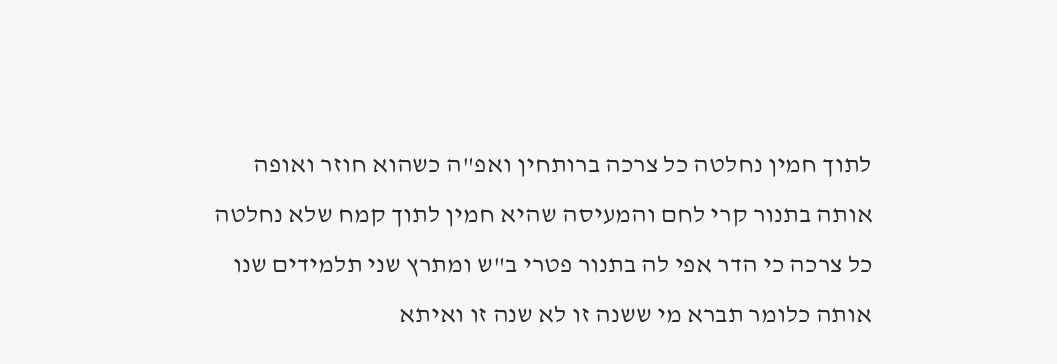לתוך חמין נחלטה כל צרכה ברותחין ואפ"ה כשהוא חוזר ואופה אותה בתנור קרי לחם והמעיסה שהיא חמין לתוך קמח שלא נחלטה כל צרכה כי הדר אפי לה בתנור פטרי ב"ש ומתרץ שני תלמידים שנו אותה כלומר תברא מי ששנה זו לא שנה זו ואיתא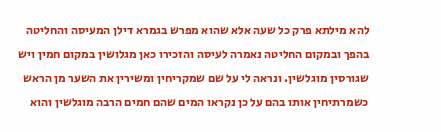להא מילתא פרק כל שעה אלא שהוא מפרש בגמרא דילן המעיסה והחליטה בהפך ובמקום החליטה נאמרה לעיסה והזכירו כאן מגלושין במקום חמין ויש שגורסין מוגלשין. ונראה לי על שם שמקריחין ומשירין את השער מן הראש כשמרתיחין אותו בהם על כן נקראו המים שהם חמים הרבה מוגלשין והוא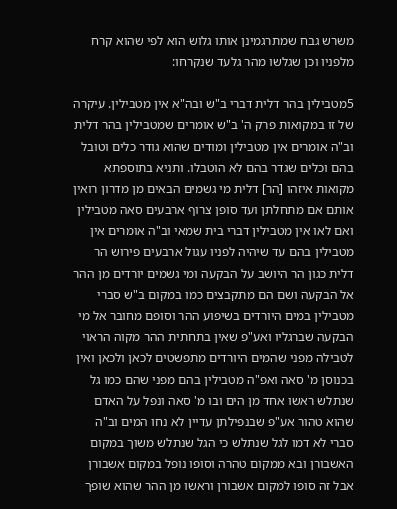משרש גבח שמתרגמינן אותו גלוש הוא לפי שהוא קרח מלפניו וכן שגלשו מהר גלעד שנקרחו:

5מטבילין בהר דלית דברי ב"ש ובה"א אין מטבילין. עיקרה של זו במקואות פרק ה' ב"ש אומרים שמטבילין בהר דלית וב"ה אומרים אין מטבילין ומודים שהוא גודר כלים וטובל בהם וכלים שגדר בהם לא הוטבלו. ותניא בתוספתא מקואות איזהו [הר] דלית מי גשמים הבאים מן מדרון רואין אותם אם מתחלתן ועד סופן צרוף ארבעים סאה מטבילין ואם לאו אין מטבילין דברי בית שמאי וב"ה אומרים אין מטבילין בהם עד שיהיה לפניו עגול ארבעים פירוש הר דלית כגון הר היושב על הבקעה ומי גשמים יורדים מן ההר אל הבקעה ושם הם מתקבצים כמו במקום ב"ש סברי מטבילין במים היורדים בשיפוע ההר וסופם מחובר אל מי הבקעה שברגליו ואע"פ שאין בתחתית ההר מקוה הראוי לטבילה מפני שהמים היורדים מתפשטים לכאן ולכאן ואין בכנוסן מ' סאה ואפ"ה מטבילין בהם מפני שהם כמו גל שנתלש ראשו אחד מן הים ובו מ' סאה ונפל על האדם שהוא טהור אע"פ שבנפילתן עדיין לא נחו המים וב"ה סברי לא דמו לגל שנתלש כי הגל שנתלש משוך במקום האשבורן ובא ממקום טהרה וסופו נופל במקום אשבורן אבל זה סופו למקום אשבורן וראשו מן ההר שהוא שופך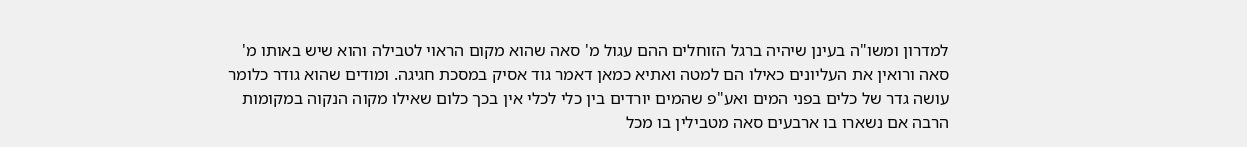למדרון ומשו"ה בעינן שיהיה ברגל הזוחלים ההם עגול מ' סאה שהוא מקום הראוי לטבילה והוא שיש באותו מ' סאה ורואין את העליונים כאילו הם למטה ואתיא כמאן דאמר גוד אסיק במסכת חגיגה. ומודים שהוא גודר כלומר עושה גדר של כלים בפני המים ואע"פ שהמים יורדים בין כלי לכלי אין בכך כלום שאילו מקוה הנקוה במקומות הרבה אם נשארו בו ארבעים סאה מטבילין בו מכל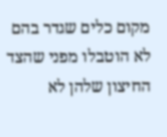מקום כלים שגדר בהם לא הוטבלו מפני שהצד החיצון שלהן לא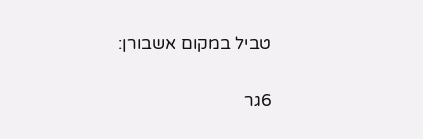טביל במקום אשבורן:

6גר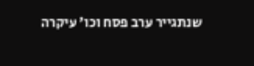שנתגייר ערב פסח וכו' עיקרה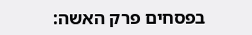בפסחים פרק האשה: